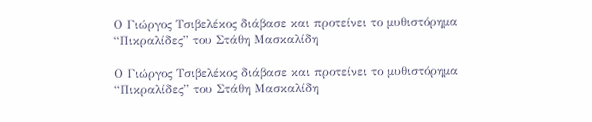Ο Γιώργος Τσιβελέκος διάβασε και προτείνει το μυθιστόρημα “Πικραλίδες” του Στάθη Μασκαλίδη

Ο Γιώργος Τσιβελέκος διάβασε και προτείνει το μυθιστόρημα “Πικραλίδες” του Στάθη Μασκαλίδη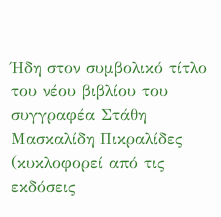Ήδη στον συμβολικό τίτλο του νέου βιβλίου του συγγραφέα Στάθη Μασκαλίδη Πικραλίδες (κυκλοφορεί από τις εκδόσεις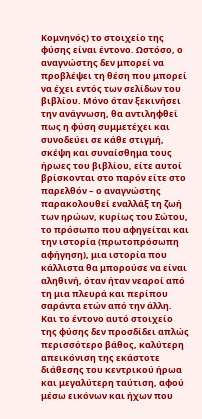Κομνηνός) το στοιχείο της φύσης είναι έντονο. Ωστόσο, ο αναγνώστης δεν μπορεί να προβλέψει τη θέση που μπορεί να έχει εντός των σελίδων του βιβλίου. Μόνο όταν ξεκινήσει την ανάγνωση, θα αντιληφθεί πως η φύση συμμετέχει και συνοδεύει σε κάθε στιγμή, σκέψη και συναίσθημα τους ήρωες του βιβλίου, είτε αυτοί βρίσκονται στο παρόν είτε στο παρελθόν – ο αναγνώστης παρακολουθεί εναλλάξ τη ζωή των ηρώων, κυρίως του Σώτου, το πρόσωπο που αφηγείται και την ιστορία (πρωτοπρόσωπη αφήγηση), μια ιστορία που κάλλιστα θα μπορούσε να είναι αληθινή, όταν ήταν νεαροί από τη μια πλευρά και περίπου σαράντα ετών από την άλλη. Και το έντονο αυτό στοιχείο της φύσης δεν προσδίδει απλώς περισσότερο βάθος, καλύτερη απεικόνιση της εκάστοτε διάθεσης του κεντρικού ήρωα και μεγαλύτερη ταύτιση, αφού μέσω εικόνων και ήχων που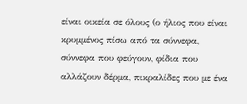είναι οικεία σε όλους (ο ήλιος που είναι κρυμμένος πίσω από τα σύννεφα, σύννεφα που φεύγουν, φίδια που αλλάζουν δέρμα, πικραλίδες που με ένα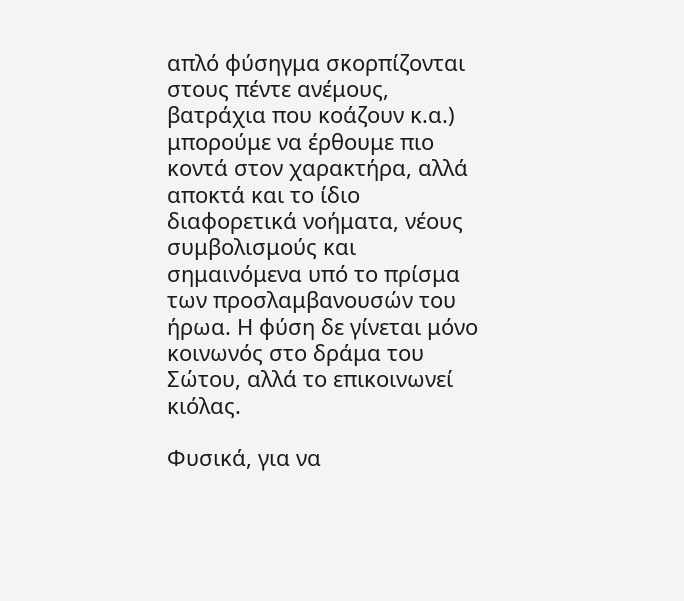απλό φύσηγμα σκορπίζονται στους πέντε ανέμους, βατράχια που κοάζουν κ.α.) μπορούμε να έρθουμε πιο κοντά στον χαρακτήρα, αλλά αποκτά και το ίδιο διαφορετικά νοήματα, νέους συμβολισμούς και σημαινόμενα υπό το πρίσμα των προσλαμβανουσών του ήρωα. Η φύση δε γίνεται μόνο κοινωνός στο δράμα του Σώτου, αλλά το επικοινωνεί κιόλας.

Φυσικά, για να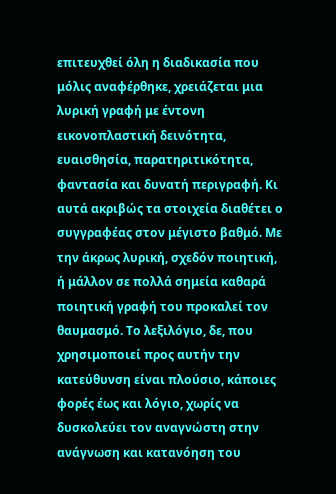επιτευχθεί όλη η διαδικασία που μόλις αναφέρθηκε, χρειάζεται μια λυρική γραφή με έντονη εικονοπλαστική δεινότητα, ευαισθησία, παρατηριτικότητα, φαντασία και δυνατή περιγραφή. Κι αυτά ακριβώς τα στοιχεία διαθέτει ο συγγραφέας στον μέγιστο βαθμό. Με την άκρως λυρική, σχεδόν ποιητική, ή μάλλον σε πολλά σημεία καθαρά ποιητική γραφή του προκαλεί τον θαυμασμό. Το λεξιλόγιο, δε, που χρησιμοποιεί προς αυτήν την κατεύθυνση είναι πλούσιο, κάποιες φορές έως και λόγιο, χωρίς να δυσκολεύει τον αναγνώστη στην ανάγνωση και κατανόηση του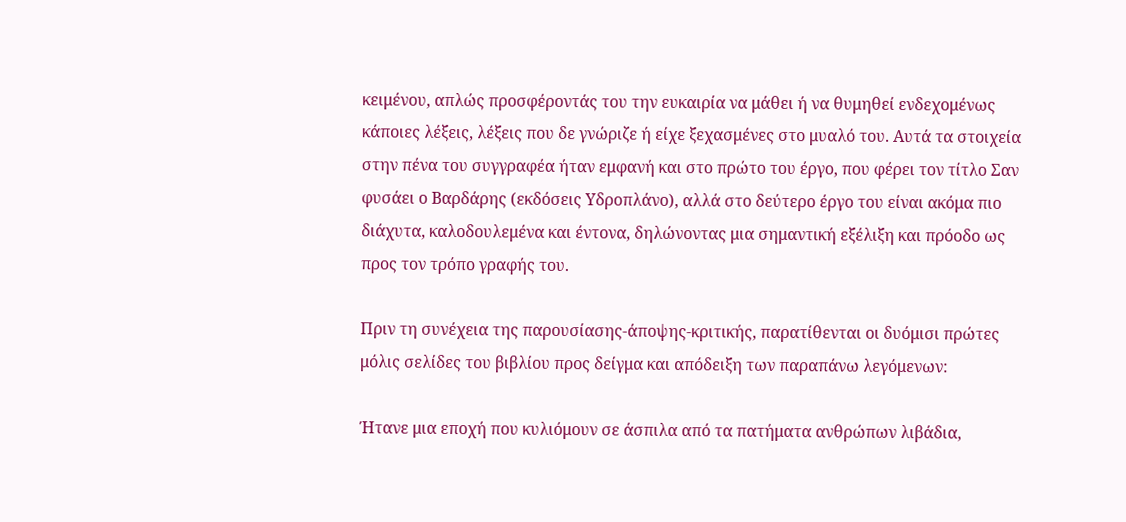κειμένου, απλώς προσφέροντάς του την ευκαιρία να μάθει ή να θυμηθεί ενδεχομένως κάποιες λέξεις, λέξεις που δε γνώριζε ή είχε ξεχασμένες στο μυαλό του. Αυτά τα στοιχεία στην πένα του συγγραφέα ήταν εμφανή και στο πρώτο του έργο, που φέρει τον τίτλο Σαν φυσάει ο Βαρδάρης (εκδόσεις Υδροπλάνο), αλλά στο δεύτερο έργο του είναι ακόμα πιο διάχυτα, καλοδουλεμένα και έντονα, δηλώνοντας μια σημαντική εξέλιξη και πρόοδο ως προς τον τρόπο γραφής του.

Πριν τη συνέχεια της παρουσίασης-άποψης-κριτικής, παρατίθενται οι δυόμισι πρώτες μόλις σελίδες του βιβλίου προς δείγμα και απόδειξη των παραπάνω λεγόμενων:

Ήτανε μια εποχή που κυλιόμουν σε άσπιλα από τα πατήματα ανθρώπων λιβάδια,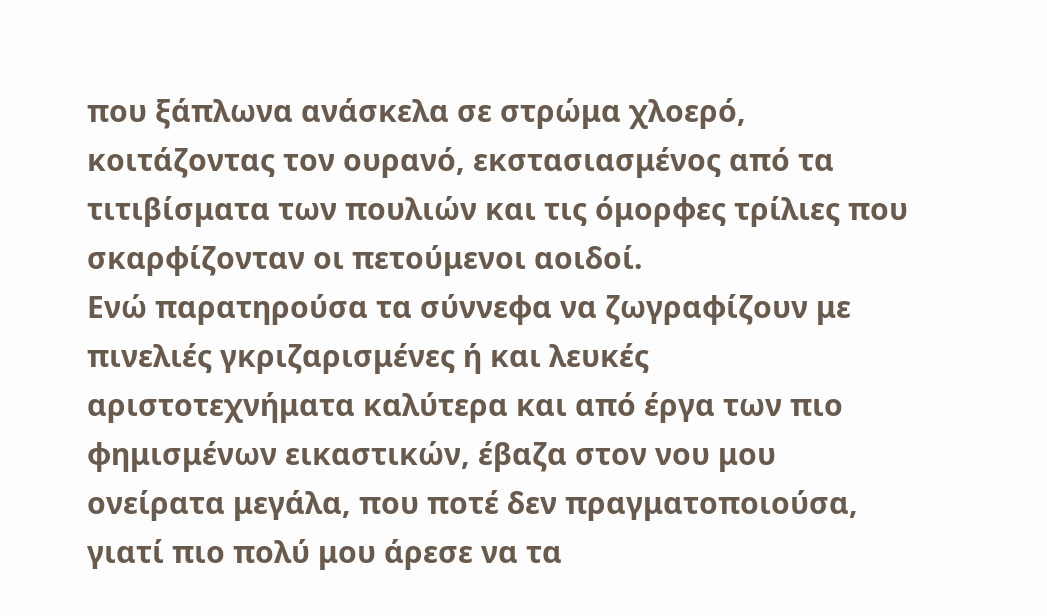που ξάπλωνα ανάσκελα σε στρώμα χλοερό, κοιτάζοντας τον ουρανό, εκστασιασμένος από τα τιτιβίσματα των πουλιών και τις όμορφες τρίλιες που σκαρφίζονταν οι πετούμενοι αοιδοί.
Ενώ παρατηρούσα τα σύννεφα να ζωγραφίζουν με πινελιές γκριζαρισμένες ή και λευκές αριστοτεχνήματα καλύτερα και από έργα των πιο φημισμένων εικαστικών, έβαζα στον νου μου ονείρατα μεγάλα, που ποτέ δεν πραγματοποιούσα, γιατί πιο πολύ μου άρεσε να τα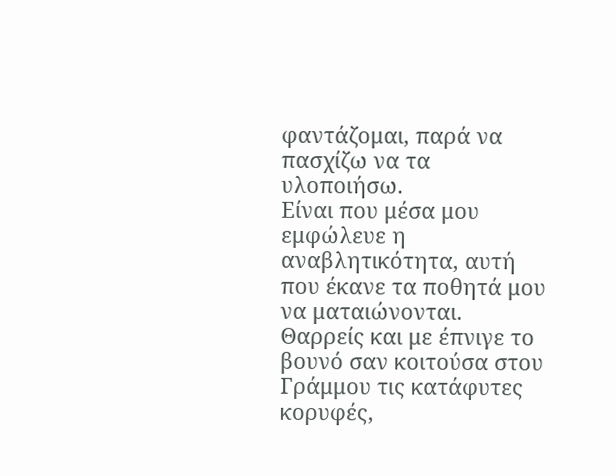φαντάζομαι, παρά να πασχίζω να τα υλοποιήσω.
Είναι που μέσα μου εμφώλευε η αναβλητικότητα, αυτή που έκανε τα ποθητά μου να ματαιώνονται. Θαρρείς και με έπνιγε το βουνό σαν κοιτούσα στου Γράμμου τις κατάφυτες κορυφές,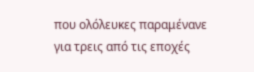που ολόλευκες παραμένανε για τρεις από τις εποχές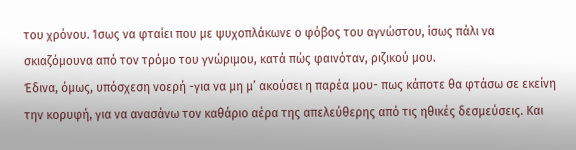του χρόνου. Ίσως να φταίει που με ψυχοπλάκωνε ο φόβος του αγνώστου, ίσως πάλι να σκιαζόμουνα από τον τρόμο του γνώριμου, κατά πώς φαινόταν, ριζικού μου.
Έδινα, όμως, υπόσχεση νοερή -για να μη μ’ ακούσει η παρέα μου- πως κάποτε θα φτάσω σε εκείνη την κορυφή, για να ανασάνω τον καθάριο αέρα της απελεύθερης από τις ηθικές δεσμεύσεις. Και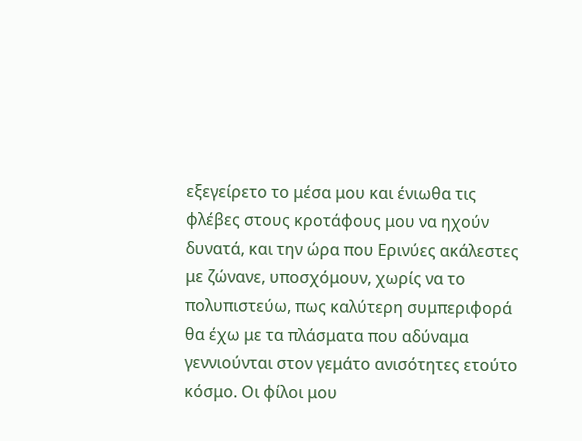εξεγείρετο το μέσα μου και ένιωθα τις φλέβες στους κροτάφους μου να ηχούν δυνατά, και την ώρα που Ερινύες ακάλεστες με ζώνανε, υποσχόμουν, χωρίς να το πολυπιστεύω, πως καλύτερη συμπεριφορά θα έχω με τα πλάσματα που αδύναμα γεννιούνται στον γεμάτο ανισότητες ετούτο κόσμο. Οι φίλοι μου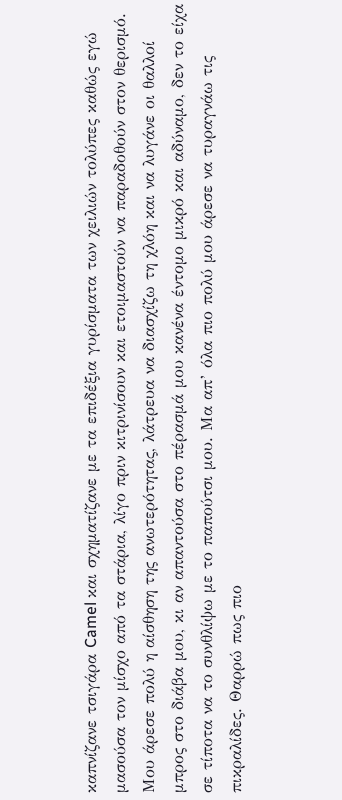καπνίζανε τσιγάρα Camel και σχηματίζανε με τα επιδέξια γυρίσματα των χειλιών τολύπες καθώς εγώ μασούσα τον μίσχο από τα στάρια, λίγο πριν κιτρινίσουν και ετοιμαστούν να παραδοθούν στον θερισμό.
Μου άρεσε πολύ η αίσθηση της ανωτερότητας, λάτρευα να διασχίζω τη χλόη και να λυγάνε οι θαλλοί μπρος στο διάβα μου, κι αν απαντούσα στο πέρασμά μου κανένα έντομο μικρό και αδύναμο, δεν το είχα σε τίποτα να το συνθλίψω με το παπούτσι μου. Μα απ’ όλα πιο πολύ μου άρεσε να τυραγνάω τις πικραλίδες. Θαρρώ πως πιο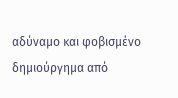αδύναμο και φοβισμένο δημιούργημα από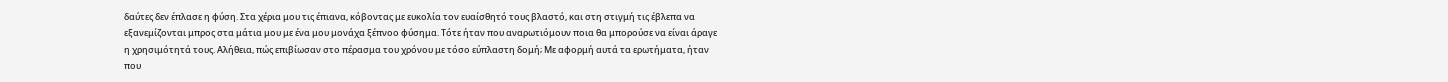δαύτες δεν έπλασε η φύση. Στα χέρια μου τις έπιανα, κόβοντας με ευκολία τον ευαίσθητό τους βλαστό, και στη στιγμή τις έβλεπα να εξανεμίζονται μπρος στα μάτια μου με ένα μου μονάχα ξέπνοο φύσημα. Τότε ήταν που αναρωτιόμουν ποια θα μπορούσε να είναι άραγε η χρησιμότητά τους. Αλήθεια, πώς επιβίωσαν στο πέρασμα του χρόνου με τόσο εύπλαστη δομή; Με αφορμή αυτά τα ερωτήματα, ήταν που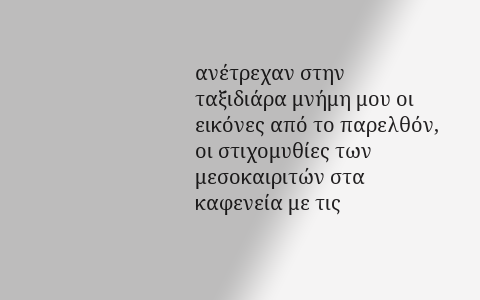ανέτρεχαν στην ταξιδιάρα μνήμη μου οι εικόνες από το παρελθόν, οι στιχομυθίες των μεσοκαιριτών στα καφενεία με τις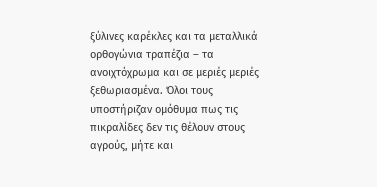ξύλινες καρέκλες και τα μεταλλικά ορθογώνια τραπέζια – τα ανοιχτόχρωμα και σε μεριές μεριές ξεθωριασμένα. Όλοι τους υποστήριζαν ομόθυμα πως τις πικραλίδες δεν τις θέλουν στους αγρούς, μήτε και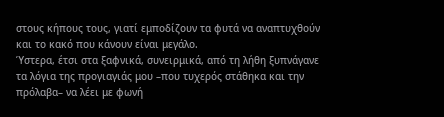στους κήπους τους, γιατί εμποδίζουν τα φυτά να αναπτυχθούν και το κακό που κάνουν είναι μεγάλο.
Ύστερα, έτσι στα ξαφνικά, συνειρμικά, από τη λήθη ξυπνάγανε τα λόγια της προγιαγιάς μου –που τυχερός στάθηκα και την πρόλαβα– να λέει με φωνή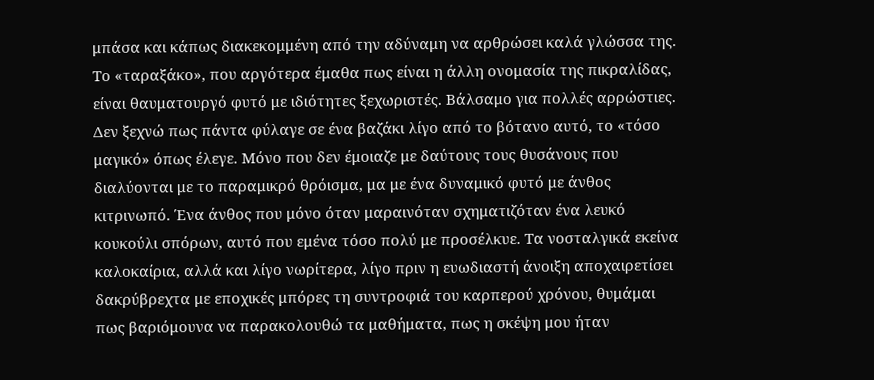μπάσα και κάπως διακεκομμένη από την αδύναμη να αρθρώσει καλά γλώσσα της. Το «ταραξάκο», που αργότερα έμαθα πως είναι η άλλη ονομασία της πικραλίδας, είναι θαυματουργό φυτό με ιδιότητες ξεχωριστές. Βάλσαμο για πολλές αρρώστιες.
Δεν ξεχνώ πως πάντα φύλαγε σε ένα βαζάκι λίγο από το βότανο αυτό, το «τόσο μαγικό» όπως έλεγε. Μόνο που δεν έμοιαζε με δαύτους τους θυσάνους που διαλύονται με το παραμικρό θρόισμα, μα με ένα δυναμικό φυτό με άνθος κιτρινωπό. Ένα άνθος που μόνο όταν μαραινόταν σχηματιζόταν ένα λευκό κουκούλι σπόρων, αυτό που εμένα τόσο πολύ με προσέλκυε. Τα νοσταλγικά εκείνα καλοκαίρια, αλλά και λίγο νωρίτερα, λίγο πριν η ευωδιαστή άνοιξη αποχαιρετίσει δακρύβρεχτα με εποχικές μπόρες τη συντροφιά του καρπερού χρόνου, θυμάμαι πως βαριόμουνα να παρακολουθώ τα μαθήματα, πως η σκέψη μου ήταν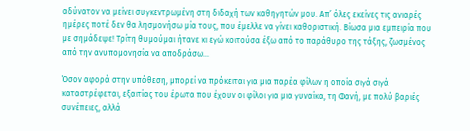αδύνατον να μείνει συγκεντρωμένη στη διδαχή των καθηγητών μου. Απ’ όλες εκείνες τις ανιαρές ημέρες ποτέ δεν θα λησμονήσω μία τους, που έμελλε να γίνει καθοριστική. Βίωσα μια εμπειρία που με σημάδεψε! Τρίτη θυμούμαι ήτανε κι εγώ κοιτούσα έξω από το παράθυρο της τάξης, ζωσμένος από την ανυπομονησία να αποδράσω…

Όσον αφορά στην υπόθεση, μπορεί να πρόκειται για μια παρέα φίλων η οποία σιγά σιγά καταστρέφεται, εξαιτίας του έρωτα που έχουν οι φίλοι για μια γυναίκα, τη Φανή, με πολύ βαριές συνέπειες, αλλά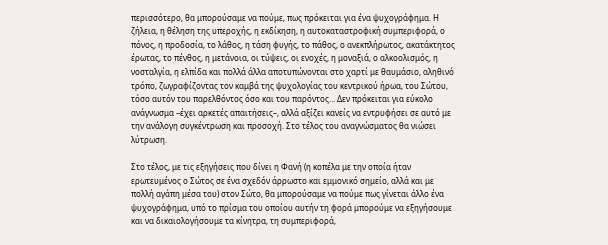περισσότερο, θα μπορούσαμε να πούμε, πως πρόκειται για ένα ψυχογράφημα. Η ζήλεια, η θέληση της υπεροχής, η εκδίκηση, η αυτοκαταστροφική συμπεριφορά, ο πόνος, η προδοσία, το λάθος, η τάση φυγής, το πάθος, ο ανεκπλήρωτος, ακατάκτητος έρωτας, το πένθος, η μετάνοια, οι τύψεις, οι ενοχές, η μοναξιά, ο αλκοολισμός, η νοσταλγία, η ελπίδα και πολλά άλλα αποτυπώνονται στο χαρτί με θαυμάσιο, αληθινό τρόπο, ζωγραφίζοντας τον καμβά της ψυχολογίας του κεντρικού ήρωα, του Σώτου, τόσο αυτόν του παρελθόντος όσο και του παρόντος… Δεν πρόκειται για εύκολο ανάγνωσμα –έχει αρκετές απαιτήσεις–, αλλά αξίζει κανείς να εντρυφήσει σε αυτό με την ανάλογη συγκέντρωση και προσοχή. Στο τέλος του αναγνώσματος θα νιώσει λύτρωση.

Στο τέλος, με τις εξηγήσεις που δίνει η Φανή (η κοπέλα με την οποία ήταν ερωτευμένος ο Σώτος σε ένα σχεδόν άρρωστο και εμμονικό σημείο, αλλά και με πολλή αγάπη μέσα του) στον Σώτο, θα μπορούσαμε να πούμε πως γίνεται άλλο ένα ψυχογράφημα, υπό το πρίσμα του οποίου αυτήν τη φορά μπορούμε να εξηγήσουμε και να δικαιολογήσουμε τα κίνητρα, τη συμπεριφορά,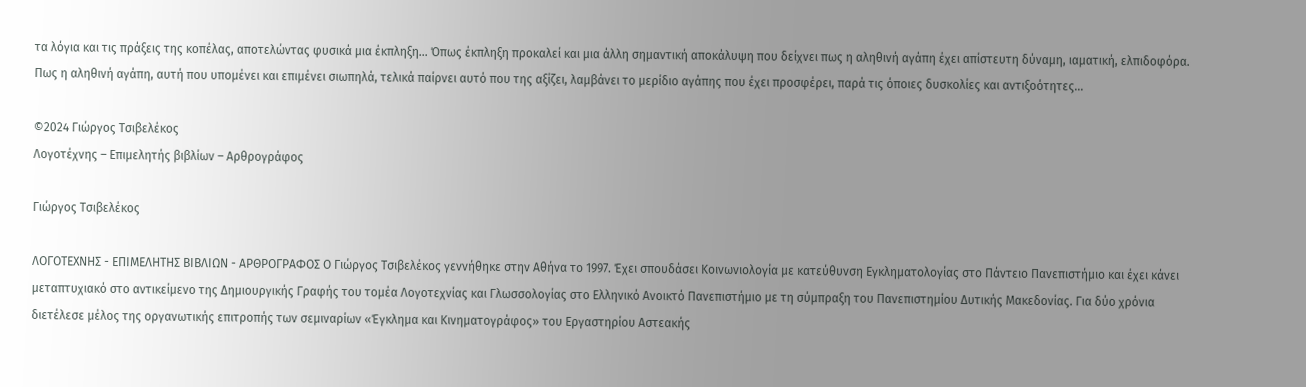τα λόγια και τις πράξεις της κοπέλας, αποτελώντας φυσικά μια έκπληξη… Όπως έκπληξη προκαλεί και μια άλλη σημαντική αποκάλυψη που δείχνει πως η αληθινή αγάπη έχει απίστευτη δύναμη, ιαματική, ελπιδοφόρα. Πως η αληθινή αγάπη, αυτή που υπομένει και επιμένει σιωπηλά, τελικά παίρνει αυτό που της αξίζει, λαμβάνει το μερίδιο αγάπης που έχει προσφέρει, παρά τις όποιες δυσκολίες και αντιξοότητες…

©2024 Γιώργος Τσιβελέκος
Λογοτέχνης – Επιμελητής βιβλίων – Αρθρογράφος

Γιώργος Τσιβελέκος

ΛΟΓΟΤΕΧΝΗΣ - ΕΠΙΜΕΛΗΤΗΣ ΒΙΒΛΙΩΝ - ΑΡΘΡΟΓΡΑΦΟΣ Ο Γιώργος Τσιβελέκος γεννήθηκε στην Αθήνα το 1997. Έχει σπουδάσει Κοινωνιολογία με κατεύθυνση Εγκληματολογίας στο Πάντειο Πανεπιστήμιο και έχει κάνει μεταπτυχιακό στο αντικείμενο της Δημιουργικής Γραφής του τομέα Λογοτεχνίας και Γλωσσολογίας στο Ελληνικό Ανοικτό Πανεπιστήμιο με τη σύμπραξη του Πανεπιστημίου Δυτικής Μακεδονίας. Για δύο χρόνια διετέλεσε μέλος της οργανωτικής επιτροπής των σεμιναρίων «Έγκλημα και Κινηματογράφος» του Εργαστηρίου Αστεακής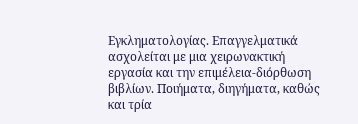Εγκληματολογίας. Επαγγελματικά ασχολείται με μια χειρωνακτική εργασία και την επιμέλεια-διόρθωση βιβλίων. Ποιήματα, διηγήματα, καθώς και τρία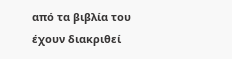από τα βιβλία του έχουν διακριθεί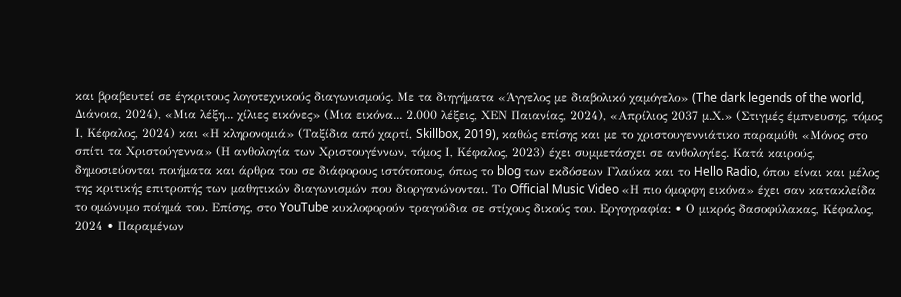και βραβευτεί σε έγκριτους λογοτεχνικούς διαγωνισμούς. Με τα διηγήματα «Άγγελος με διαβολικό χαμόγελο» (The dark legends of the world, Διάνοια, 2024), «Μια λέξη... χίλιες εικόνες» (Μια εικόνα... 2.000 λέξεις, ΧΕΝ Παιανίας, 2024), «Απρίλιος 2037 μ.Χ.» (Στιγμές έμπνευσης, τόμος Ι, Κέφαλος, 2024) και «Η κληρονομιά» (Ταξίδια από χαρτί, Skillbox, 2019), καθώς επίσης και με το χριστουγεννιάτικο παραμύθι «Μόνος στο σπίτι τα Χριστούγεννα» (Η ανθολογία των Χριστουγέννων, τόμος Ι, Κέφαλος, 2023) έχει συμμετάσχει σε ανθολογίες. Κατά καιρούς, δημοσιεύονται ποιήματα και άρθρα του σε διάφορους ιστότοπους, όπως το blog των εκδόσεων Γλαύκα και το Hello Radio, όπου είναι και μέλος της κριτικής επιτροπής των μαθητικών διαγωνισμών που διοργανώνονται. Το Official Music Video «Η πιο όμορφη εικόνα» έχει σαν κατακλείδα το ομώνυμο ποίημά του. Επίσης, στο YouTube κυκλοφορούν τραγούδια σε στίχους δικούς του. Εργογραφία: • Ο μικρός δασοφύλακας, Κέφαλος, 2024 • Παραμένων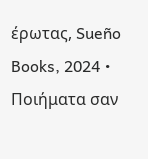έρωτας, Sueño Books, 2024 • Ποιήματα σαν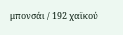μπονσάι / 192 χαϊκού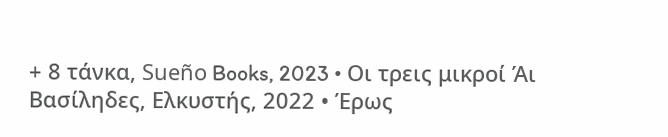+ 8 τάνκα, Sueño Books, 2023 • Οι τρεις μικροί Άι Βασίληδες, Ελκυστής, 2022 • Έρως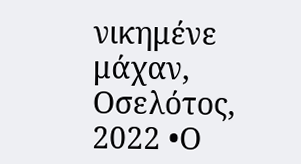νικημένε μάχαν, Οσελότος, 2022 •Ο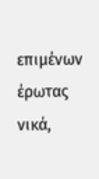επιμένων έρωτας νικά,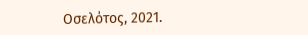Οσελότος, 2021.